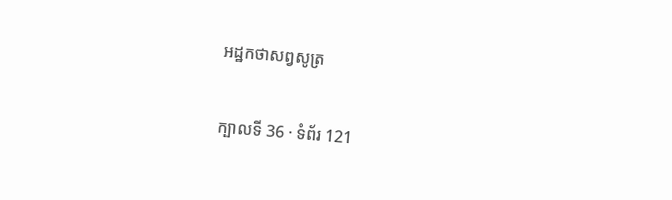អដ្ឋកថាសព្វសូត្រ

ក្បាលទី 36 · ទំព័រ 121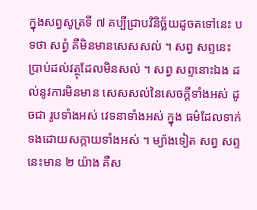ក្នុងសព្វសូត្រទី ៧ គប្បីជ្រាបវិនិច្ឆ័យដូចតទៅនេះ បទថា សព្វំ គឺមិនមានសេសសល់ ។ សព្វ សព្ទនេះ ប្រាប់ដល់វត្ថុដែលមិនសល់ ។ សព្វ សព្ទនោះឯង ដល់នូវការមិនមាន សេសសល់នៃសេចក្តីទាំងអស់ ដូចជា រូបទាំងអស់ វេទនាទាំងអស់ ក្នុង ធម៌ដែលទាក់ទងដោយសក្កាយទាំងអស់ ។ ម្យ៉ាងទៀត សព្វ សព្ទនេះមាន ២ យ៉ាង គឺស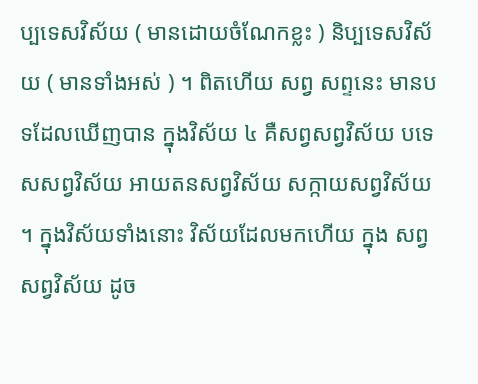ប្បទេសវិស័យ ( មានដោយចំណែកខ្លះ ) និប្បទេសវិស័យ ( មានទាំងអស់ ) ។ ពិតហើយ សព្វ សព្ទនេះ មានបទដែលឃើញបាន ក្នុងវិស័យ ៤ គឺសព្វសព្វវិស័យ បទេសសព្វវិស័យ អាយតនសព្វវិស័យ សក្កាយសព្វវិស័យ ។ ក្នុងវិស័យទាំងនោះ វិស័យដែលមកហើយ ក្នុង សព្វសព្វវិស័យ ដូច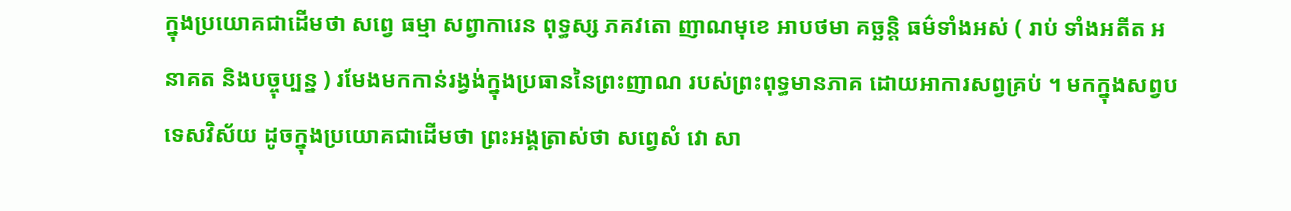ក្នុងប្រយោគជាដើមថា សព្វេ ធម្មា សព្វាការេន ពុទ្ធស្ស ភគវតោ ញាណមុខេ អាបថមា គច្ឆន្តិ ធម៌ទាំងអស់ ( រាប់ ទាំងអតីត អនាគត និងបច្ចុប្បន្ន ) រមែងមកកាន់រង្វង់ក្នុងប្រធាននៃព្រះញាណ របស់ព្រះពុទ្ធមានភាគ ដោយអាការសព្វគ្រប់ ។ មកក្នុងសព្វបទេសវិស័យ ដូចក្នុងប្រយោគជាដើមថា ព្រះអង្គត្រាស់ថា សព្វេសំ វោ សា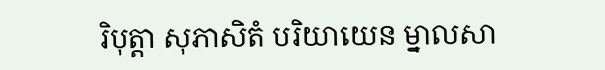រិបុត្តា សុភាសិតំ បរិយាយេន ម្នាលសា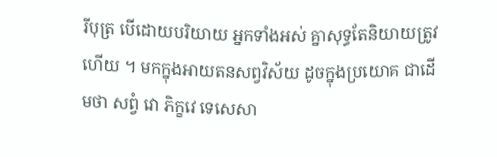រីបុត្រ បើដោយបរិយាយ អ្នកទាំងអស់ គ្នាសុទ្ធតែនិយាយត្រូវហើយ ។ មកក្នុងអាយតនសព្វវិស័យ ដូចក្នុងប្រយោគ ជាដើមថា សព្វំ វោ ភិក្ខវេ ទេសេសា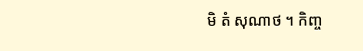មិ តំ សុណាថ ។ កិញ្ច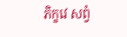ភិក្ខវេ សព្វំ